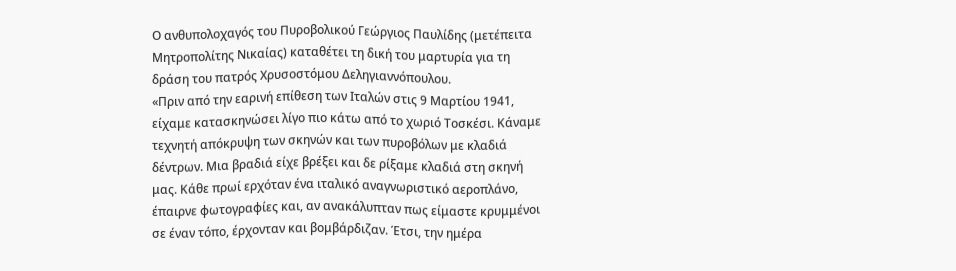Ο ανθυπολοχαγός του Πυροβολικού Γεώργιος Παυλίδης (μετέπειτα Μητροπολίτης Νικαίας) καταθέτει τη δική του μαρτυρία για τη δράση του πατρός Χρυσοστόμου Δεληγιαννόπουλου.
«Πριν από την εαρινή επίθεση των Ιταλών στις 9 Μαρτίου 1941, είχαμε κατασκηνώσει λίγο πιο κάτω από το χωριό Τοσκέσι. Κάναμε τεχνητή απόκρυψη των σκηνών και των πυροβόλων με κλαδιά δέντρων. Μια βραδιά είχε βρέξει και δε ρίξαμε κλαδιά στη σκηνή μας. Κάθε πρωί ερχόταν ένα ιταλικό αναγνωριστικό αεροπλάνο, έπαιρνε φωτογραφίες και, αν ανακάλυπταν πως είμαστε κρυμμένοι σε έναν τόπο, έρχονταν και βομβάρδιζαν. Έτσι, την ημέρα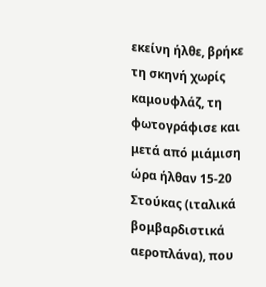εκείνη ήλθε, βρήκε τη σκηνή χωρίς καμουφλάζ, τη φωτογράφισε και μετά από μιάμιση ώρα ήλθαν 15-20 Στούκας (ιταλικά βομβαρδιστικά αεροπλάνα), που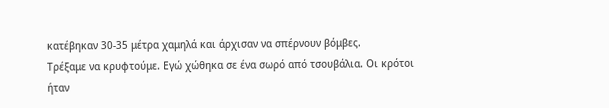κατέβηκαν 30-35 μέτρα χαμηλά και άρχισαν να σπέρνουν βόμβες.
Τρέξαμε να κρυφτούμε. Εγώ χώθηκα σε ένα σωρό από τσουβάλια. Οι κρότοι ήταν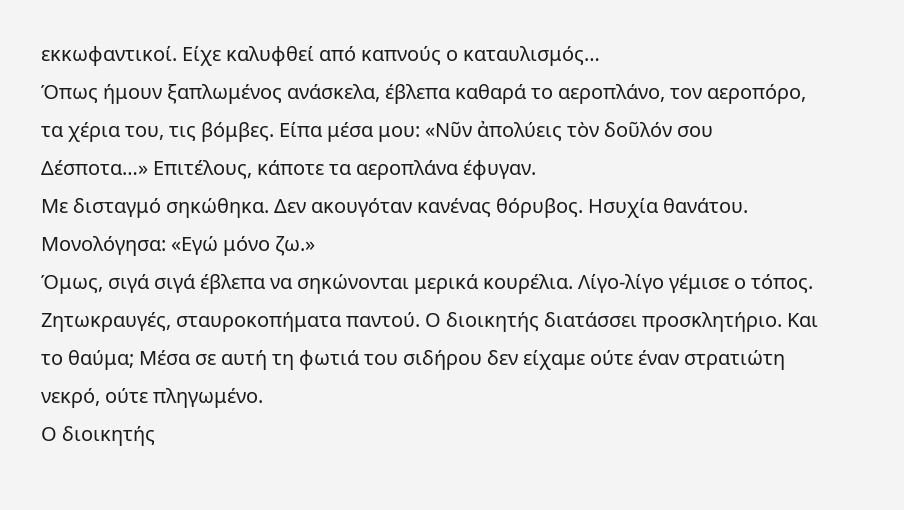εκκωφαντικοί. Είχε καλυφθεί από καπνούς ο καταυλισμός…
Όπως ήμουν ξαπλωμένος ανάσκελα, έβλεπα καθαρά το αεροπλάνο, τον αεροπόρο, τα χέρια του, τις βόμβες. Είπα μέσα μου: «Νῦν ἀπολύεις τὸν δοῦλόν σου Δέσποτα…» Επιτέλους, κάποτε τα αεροπλάνα έφυγαν.
Με δισταγμό σηκώθηκα. Δεν ακουγόταν κανένας θόρυβος. Ησυχία θανάτου. Μονολόγησα: «Εγώ μόνο ζω.»
Όμως, σιγά σιγά έβλεπα να σηκώνονται μερικά κουρέλια. Λίγο-λίγο γέμισε ο τόπος.
Ζητωκραυγές, σταυροκοπήματα παντού. Ο διοικητής διατάσσει προσκλητήριο. Και το θαύμα; Μέσα σε αυτή τη φωτιά του σιδήρου δεν είχαμε ούτε έναν στρατιώτη νεκρό, ούτε πληγωμένο.
Ο διοικητής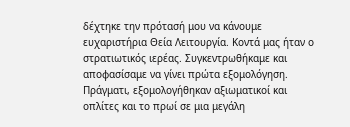δέχτηκε την πρότασή μου να κάνουμε ευχαριστήρια Θεία Λειτουργία. Κοντά μας ήταν ο στρατιωτικός ιερέας. Συγκεντρωθήκαμε και αποφασίσαμε να γίνει πρώτα εξομολόγηση. Πράγματι, εξομολογήθηκαν αξιωματικοί και οπλίτες και το πρωί σε μια μεγάλη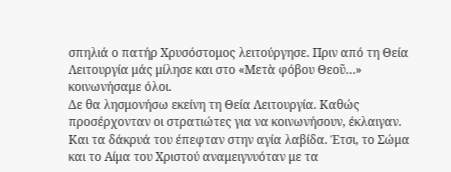σπηλιά ο πατήρ Χρυσόστομος λειτούργησε. Πριν από τη Θεία Λειτουργία μάς μίλησε και στο «Μετὰ φόβου Θεοῦ…» κοινωνήσαμε όλοι.
Δε θα λησμονήσω εκείνη τη Θεία Λειτουργία. Καθώς προσέρχονταν οι στρατιώτες για να κοινωνήσουν, έκλαιγαν.
Και τα δάκρυά του έπεφταν στην αγία λαβίδα. Έτσι, το Σώμα και το Αίμα του Χριστού αναμειγνυόταν με τα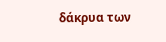δάκρυα των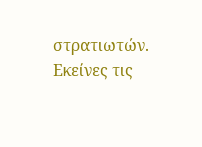στρατιωτών.
Εκείνες τις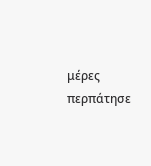μέρες περπάτησε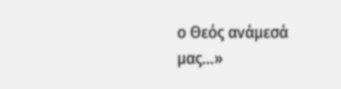ο Θεός ανάμεσά μας…»